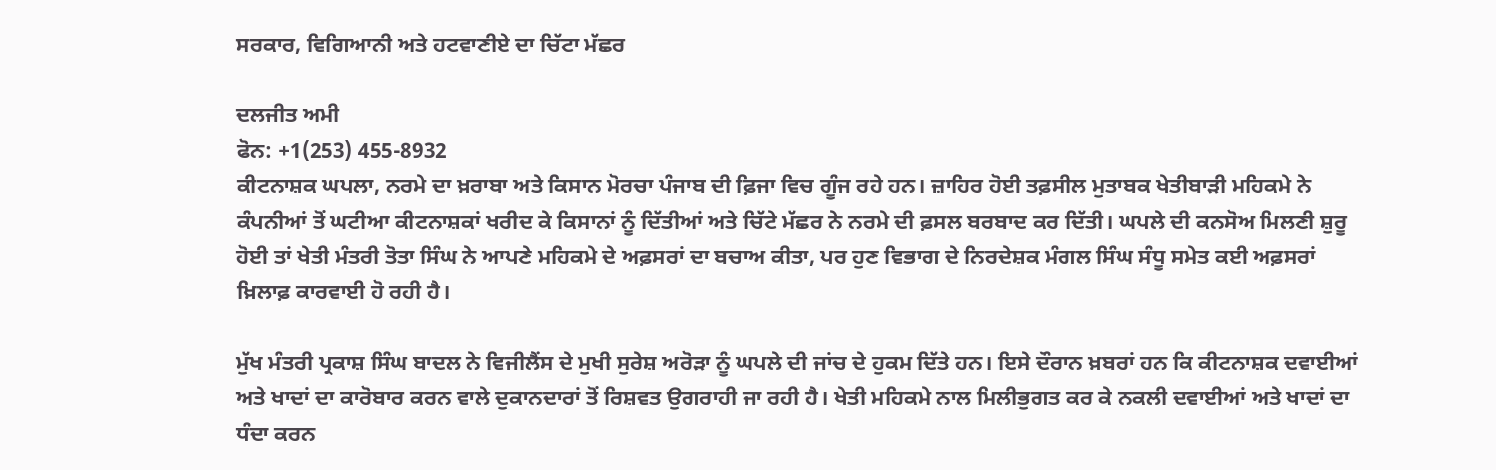ਸਰਕਾਰ, ਵਿਗਿਆਨੀ ਅਤੇ ਹਟਵਾਣੀਏ ਦਾ ਚਿੱਟਾ ਮੱਛਰ

ਦਲਜੀਤ ਅਮੀ
ਫੋਨ: +1(253) 455-8932
ਕੀਟਨਾਸ਼ਕ ਘਪਲਾ, ਨਰਮੇ ਦਾ ਖ਼ਰਾਬਾ ਅਤੇ ਕਿਸਾਨ ਮੋਰਚਾ ਪੰਜਾਬ ਦੀ ਫ਼ਿਜਾ ਵਿਚ ਗੂੰਜ ਰਹੇ ਹਨ। ਜ਼ਾਹਿਰ ਹੋਈ ਤਫ਼ਸੀਲ ਮੁਤਾਬਕ ਖੇਤੀਬਾੜੀ ਮਹਿਕਮੇ ਨੇ ਕੰਪਨੀਆਂ ਤੋਂ ਘਟੀਆ ਕੀਟਨਾਸ਼ਕਾਂ ਖਰੀਦ ਕੇ ਕਿਸਾਨਾਂ ਨੂੰ ਦਿੱਤੀਆਂ ਅਤੇ ਚਿੱਟੇ ਮੱਛਰ ਨੇ ਨਰਮੇ ਦੀ ਫ਼ਸਲ ਬਰਬਾਦ ਕਰ ਦਿੱਤੀ। ਘਪਲੇ ਦੀ ਕਨਸੋਅ ਮਿਲਣੀ ਸ਼ੁਰੂ ਹੋਈ ਤਾਂ ਖੇਤੀ ਮੰਤਰੀ ਤੋਤਾ ਸਿੰਘ ਨੇ ਆਪਣੇ ਮਹਿਕਮੇ ਦੇ ਅਫ਼ਸਰਾਂ ਦਾ ਬਚਾਅ ਕੀਤਾ, ਪਰ ਹੁਣ ਵਿਭਾਗ ਦੇ ਨਿਰਦੇਸ਼ਕ ਮੰਗਲ ਸਿੰਘ ਸੰਧੂ ਸਮੇਤ ਕਈ ਅਫ਼ਸਰਾਂ ਖ਼ਿਲਾਫ਼ ਕਾਰਵਾਈ ਹੋ ਰਹੀ ਹੈ।

ਮੁੱਖ ਮੰਤਰੀ ਪ੍ਰਕਾਸ਼ ਸਿੰਘ ਬਾਦਲ ਨੇ ਵਿਜੀਲੈਂਸ ਦੇ ਮੁਖੀ ਸੁਰੇਸ਼ ਅਰੋੜਾ ਨੂੰ ਘਪਲੇ ਦੀ ਜਾਂਚ ਦੇ ਹੁਕਮ ਦਿੱਤੇ ਹਨ। ਇਸੇ ਦੌਰਾਨ ਖ਼ਬਰਾਂ ਹਨ ਕਿ ਕੀਟਨਾਸ਼ਕ ਦਵਾਈਆਂ ਅਤੇ ਖਾਦਾਂ ਦਾ ਕਾਰੋਬਾਰ ਕਰਨ ਵਾਲੇ ਦੁਕਾਨਦਾਰਾਂ ਤੋਂ ਰਿਸ਼ਵਤ ਉਗਰਾਹੀ ਜਾ ਰਹੀ ਹੈ। ਖੇਤੀ ਮਹਿਕਮੇ ਨਾਲ ਮਿਲੀਭੁਗਤ ਕਰ ਕੇ ਨਕਲੀ ਦਵਾਈਆਂ ਅਤੇ ਖਾਦਾਂ ਦਾ ਧੰਦਾ ਕਰਨ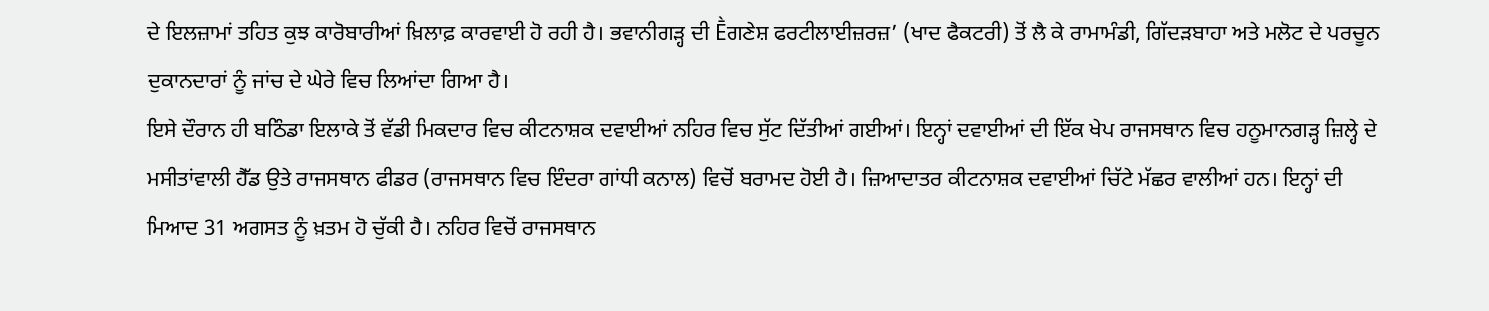ਦੇ ਇਲਜ਼ਾਮਾਂ ਤਹਿਤ ਕੁਝ ਕਾਰੋਬਾਰੀਆਂ ਖ਼ਿਲਾਫ਼ ਕਾਰਵਾਈ ਹੋ ਰਹੀ ਹੈ। ਭਵਾਨੀਗੜ੍ਹ ਦੀ Ḕਗਣੇਸ਼ ਫਰਟੀਲਾਈਜ਼ਰਜ਼’ (ਖਾਦ ਫੈਕਟਰੀ) ਤੋਂ ਲੈ ਕੇ ਰਾਮਾਮੰਡੀ, ਗਿੱਦੜਬਾਹਾ ਅਤੇ ਮਲੋਟ ਦੇ ਪਰਚੂਨ ਦੁਕਾਨਦਾਰਾਂ ਨੂੰ ਜਾਂਚ ਦੇ ਘੇਰੇ ਵਿਚ ਲਿਆਂਦਾ ਗਿਆ ਹੈ।
ਇਸੇ ਦੌਰਾਨ ਹੀ ਬਠਿੰਡਾ ਇਲਾਕੇ ਤੋਂ ਵੱਡੀ ਮਿਕਦਾਰ ਵਿਚ ਕੀਟਨਾਸ਼ਕ ਦਵਾਈਆਂ ਨਹਿਰ ਵਿਚ ਸੁੱਟ ਦਿੱਤੀਆਂ ਗਈਆਂ। ਇਨ੍ਹਾਂ ਦਵਾਈਆਂ ਦੀ ਇੱਕ ਖੇਪ ਰਾਜਸਥਾਨ ਵਿਚ ਹਨੂਮਾਨਗੜ੍ਹ ਜ਼ਿਲ੍ਹੇ ਦੇ ਮਸੀਤਾਂਵਾਲੀ ਹੈੱਡ ਉਤੇ ਰਾਜਸਥਾਨ ਫੀਡਰ (ਰਾਜਸਥਾਨ ਵਿਚ ਇੰਦਰਾ ਗਾਂਧੀ ਕਨਾਲ) ਵਿਚੋਂ ਬਰਾਮਦ ਹੋਈ ਹੈ। ਜ਼ਿਆਦਾਤਰ ਕੀਟਨਾਸ਼ਕ ਦਵਾਈਆਂ ਚਿੱਟੇ ਮੱਛਰ ਵਾਲੀਆਂ ਹਨ। ਇਨ੍ਹਾਂ ਦੀ ਮਿਆਦ 31 ਅਗਸਤ ਨੂੰ ਖ਼ਤਮ ਹੋ ਚੁੱਕੀ ਹੈ। ਨਹਿਰ ਵਿਚੋਂ ਰਾਜਸਥਾਨ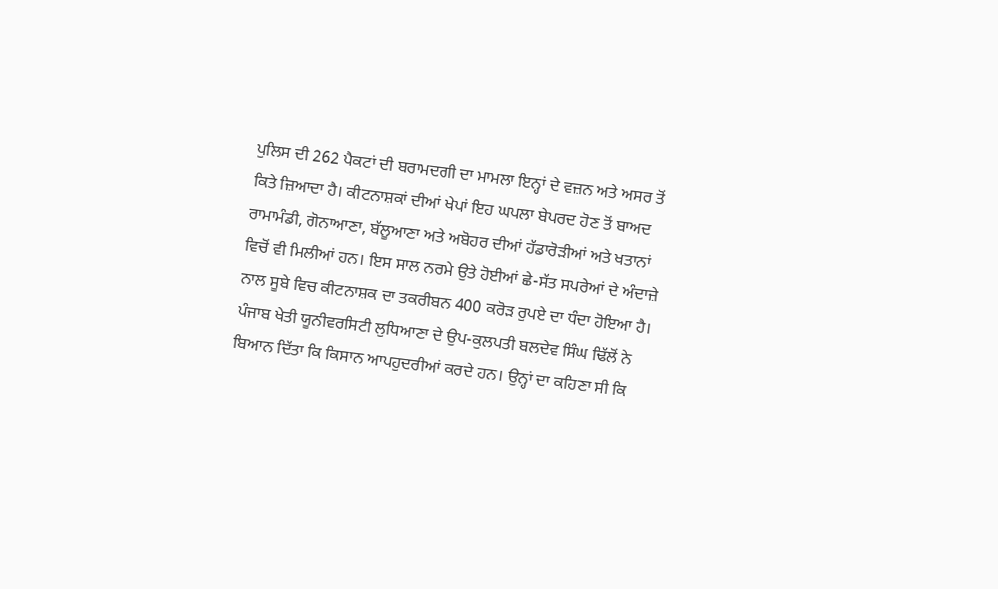ਪੁਲਿਸ ਦੀ 262 ਪੈਕਟਾਂ ਦੀ ਬਰਾਮਦਗੀ ਦਾ ਮਾਮਲਾ ਇਨ੍ਹਾਂ ਦੇ ਵਜ਼ਨ ਅਤੇ ਅਸਰ ਤੋਂ ਕਿਤੇ ਜ਼ਿਆਦਾ ਹੈ। ਕੀਟਨਾਸ਼ਕਾਂ ਦੀਆਂ ਖੇਪਾਂ ਇਹ ਘਪਲਾ ਬੇਪਰਦ ਹੋਣ ਤੋਂ ਬਾਅਦ ਰਾਮਾਮੰਡੀ, ਗੋਨਾਆਣਾ, ਬੱਲੂਆਣਾ ਅਤੇ ਅਬੋਹਰ ਦੀਆਂ ਹੱਡਾਰੋੜੀਆਂ ਅਤੇ ਖਤਾਨਾਂ ਵਿਚੋਂ ਵੀ ਮਿਲੀਆਂ ਹਨ। ਇਸ ਸਾਲ ਨਰਮੇ ਉਤੇ ਹੋਈਆਂ ਛੇ-ਸੱਤ ਸਪਰੇਆਂ ਦੇ ਅੰਦਾਜ਼ੇ ਨਾਲ ਸੂਬੇ ਵਿਚ ਕੀਟਨਾਸ਼ਕ ਦਾ ਤਕਰੀਬਨ 400 ਕਰੋੜ ਰੁਪਏ ਦਾ ਧੰਦਾ ਹੋਇਆ ਹੈ।
ਪੰਜਾਬ ਖੇਤੀ ਯੂਨੀਵਰਸਿਟੀ ਲੁਧਿਆਣਾ ਦੇ ਉਪ-ਕੁਲਪਤੀ ਬਲਦੇਵ ਸਿੰਘ ਢਿੱਲੋਂ ਨੇ ਬਿਆਨ ਦਿੱਤਾ ਕਿ ਕਿਸਾਨ ਆਪਹੁਦਰੀਆਂ ਕਰਦੇ ਹਨ। ਉਨ੍ਹਾਂ ਦਾ ਕਹਿਣਾ ਸੀ ਕਿ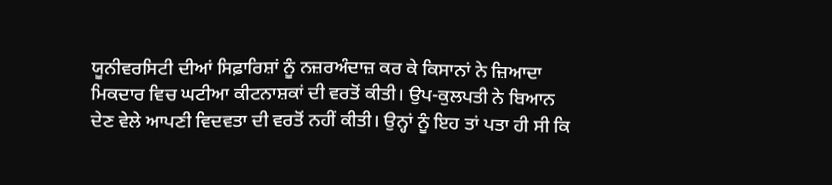ਯੂਨੀਵਰਸਿਟੀ ਦੀਆਂ ਸਿਫ਼ਾਰਿਸ਼ਾਂ ਨੂੰ ਨਜ਼ਰਅੰਦਾਜ਼ ਕਰ ਕੇ ਕਿਸਾਨਾਂ ਨੇ ਜ਼ਿਆਦਾ ਮਿਕਦਾਰ ਵਿਚ ਘਟੀਆ ਕੀਟਨਾਸ਼ਕਾਂ ਦੀ ਵਰਤੋਂ ਕੀਤੀ। ਉਪ-ਕੁਲਪਤੀ ਨੇ ਬਿਆਨ ਦੇਣ ਵੇਲੇ ਆਪਣੀ ਵਿਦਵਤਾ ਦੀ ਵਰਤੋਂ ਨਹੀਂ ਕੀਤੀ। ਉਨ੍ਹਾਂ ਨੂੰ ਇਹ ਤਾਂ ਪਤਾ ਹੀ ਸੀ ਕਿ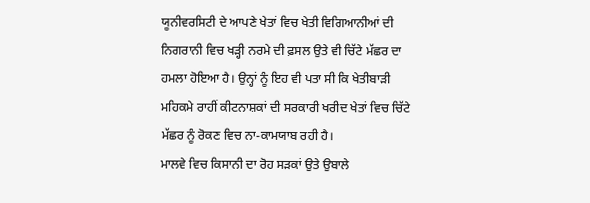ਯੂਨੀਵਰਸਿਟੀ ਦੇ ਆਪਣੇ ਖੇਤਾਂ ਵਿਚ ਖੇਤੀ ਵਿਗਿਆਨੀਆਂ ਦੀ ਨਿਗਰਾਨੀ ਵਿਚ ਖੜ੍ਹੀ ਨਰਮੇ ਦੀ ਫ਼ਸਲ ਉਤੇ ਵੀ ਚਿੱਟੇ ਮੱਛਰ ਦਾ ਹਮਲਾ ਹੋਇਆ ਹੈ। ਉਨ੍ਹਾਂ ਨੂੰ ਇਹ ਵੀ ਪਤਾ ਸੀ ਕਿ ਖੇਤੀਬਾੜੀ ਮਹਿਕਮੇ ਰਾਹੀਂ ਕੀਟਨਾਸ਼ਕਾਂ ਦੀ ਸਰਕਾਰੀ ਖਰੀਦ ਖੇਤਾਂ ਵਿਚ ਚਿੱਟੇ ਮੱਛਰ ਨੂੰ ਰੋਕਣ ਵਿਚ ਨਾ-ਕਾਮਯਾਬ ਰਹੀ ਹੈ।
ਮਾਲਵੇ ਵਿਚ ਕਿਸਾਨੀ ਦਾ ਰੋਹ ਸੜਕਾਂ ਉਤੇ ਉਬਾਲੇ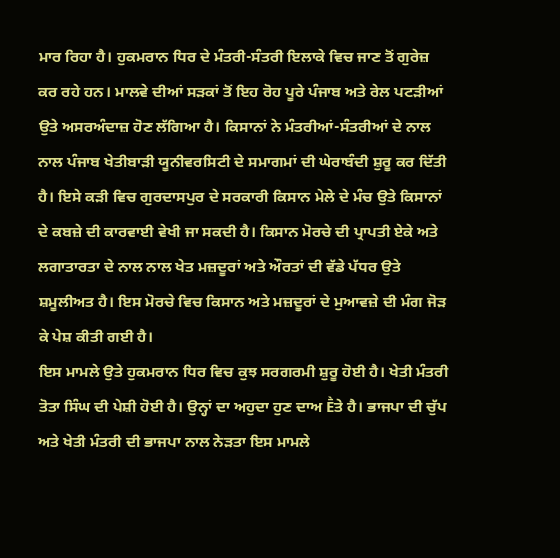ਮਾਰ ਰਿਹਾ ਹੈ। ਹੁਕਮਰਾਨ ਧਿਰ ਦੇ ਮੰਤਰੀ-ਸੰਤਰੀ ਇਲਾਕੇ ਵਿਚ ਜਾਣ ਤੋਂ ਗੁਰੇਜ਼ ਕਰ ਰਹੇ ਹਨ। ਮਾਲਵੇ ਦੀਆਂ ਸੜਕਾਂ ਤੋਂ ਇਹ ਰੋਹ ਪੂਰੇ ਪੰਜਾਬ ਅਤੇ ਰੇਲ ਪਟੜੀਆਂ ਉਤੇ ਅਸਰਅੰਦਾਜ਼ ਹੋਣ ਲੱਗਿਆ ਹੈ। ਕਿਸਾਨਾਂ ਨੇ ਮੰਤਰੀਆਂ-ਸੰਤਰੀਆਂ ਦੇ ਨਾਲ ਨਾਲ ਪੰਜਾਬ ਖੇਤੀਬਾੜੀ ਯੂਨੀਵਰਸਿਟੀ ਦੇ ਸਮਾਗਮਾਂ ਦੀ ਘੇਰਾਬੰਦੀ ਸ਼ੁਰੂ ਕਰ ਦਿੱਤੀ ਹੈ। ਇਸੇ ਕੜੀ ਵਿਚ ਗੁਰਦਾਸਪੁਰ ਦੇ ਸਰਕਾਰੀ ਕਿਸਾਨ ਮੇਲੇ ਦੇ ਮੰਚ ਉਤੇ ਕਿਸਾਨਾਂ ਦੇ ਕਬਜ਼ੇ ਦੀ ਕਾਰਵਾਈ ਵੇਖੀ ਜਾ ਸਕਦੀ ਹੈ। ਕਿਸਾਨ ਮੋਰਚੇ ਦੀ ਪ੍ਰਾਪਤੀ ਏਕੇ ਅਤੇ ਲਗਾਤਾਰਤਾ ਦੇ ਨਾਲ ਨਾਲ ਖੇਤ ਮਜ਼ਦੂਰਾਂ ਅਤੇ ਔਰਤਾਂ ਦੀ ਵੱਡੇ ਪੱਧਰ ਉਤੇ ਸ਼ਮੂਲੀਅਤ ਹੈ। ਇਸ ਮੋਰਚੇ ਵਿਚ ਕਿਸਾਨ ਅਤੇ ਮਜ਼ਦੂਰਾਂ ਦੇ ਮੁਆਵਜ਼ੇ ਦੀ ਮੰਗ ਜੋੜ ਕੇ ਪੇਸ਼ ਕੀਤੀ ਗਈ ਹੈ।
ਇਸ ਮਾਮਲੇ ਉਤੇ ਹੁਕਮਰਾਨ ਧਿਰ ਵਿਚ ਕੁਝ ਸਰਗਰਮੀ ਸ਼ੁਰੂ ਹੋਈ ਹੈ। ਖੇਤੀ ਮੰਤਰੀ ਤੋਤਾ ਸਿੰਘ ਦੀ ਪੇਸ਼ੀ ਹੋਈ ਹੈ। ਉਨ੍ਹਾਂ ਦਾ ਅਹੁਦਾ ਹੁਣ ਦਾਅ Ḕਤੇ ਹੈ। ਭਾਜਪਾ ਦੀ ਚੁੱਪ ਅਤੇ ਖੇਤੀ ਮੰਤਰੀ ਦੀ ਭਾਜਪਾ ਨਾਲ ਨੇੜਤਾ ਇਸ ਮਾਮਲੇ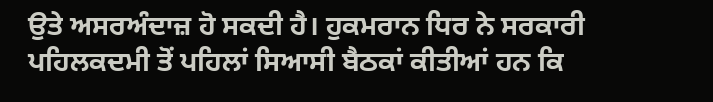ਉਤੇ ਅਸਰਅੰਦਾਜ਼ ਹੋ ਸਕਦੀ ਹੈ। ਹੁਕਮਰਾਨ ਧਿਰ ਨੇ ਸਰਕਾਰੀ ਪਹਿਲਕਦਮੀ ਤੋਂ ਪਹਿਲਾਂ ਸਿਆਸੀ ਬੈਠਕਾਂ ਕੀਤੀਆਂ ਹਨ ਕਿ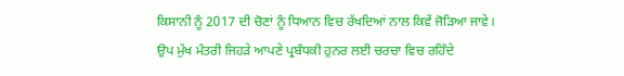ਕਿਸਾਨੀ ਨੂੰ 2017 ਦੀ ਚੋਣਾਂ ਨੂੰ ਧਿਆਨ ਵਿਚ ਰੱਖਦਿਆਂ ਨਾਲ ਕਿਵੇਂ ਜੋੜਿਆ ਜਾਵੇ। ਉਪ ਮੁੱਖ ਮੰਤਰੀ ਜਿਹੜੇ ਆਪਣੇ ਪ੍ਰਬੰਧਕੀ ਹੁਨਰ ਲਈ ਚਰਚਾ ਵਿਚ ਰਹਿੰਦੇ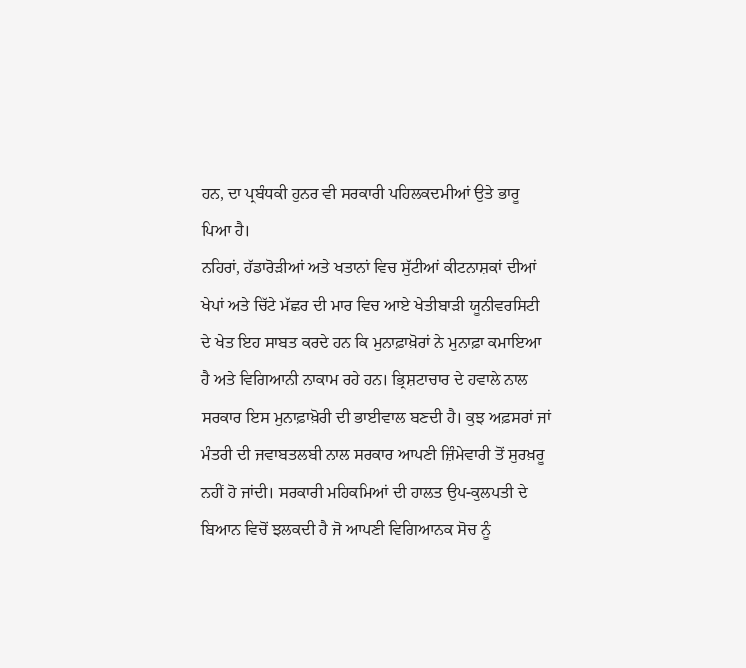ਹਨ, ਦਾ ਪ੍ਰਬੰਧਕੀ ਹੁਨਰ ਵੀ ਸਰਕਾਰੀ ਪਹਿਲਕਦਮੀਆਂ ਉਤੇ ਭਾਰੂ ਪਿਆ ਹੈ।
ਨਹਿਰਾਂ, ਹੱਡਾਰੋੜੀਆਂ ਅਤੇ ਖਤਾਨਾਂ ਵਿਚ ਸੁੱਟੀਆਂ ਕੀਟਨਾਸ਼ਕਾਂ ਦੀਆਂ ਖੇਪਾਂ ਅਤੇ ਚਿੱਟੇ ਮੱਛਰ ਦੀ ਮਾਰ ਵਿਚ ਆਏ ਖੇਤੀਬਾੜੀ ਯੂਨੀਵਰਸਿਟੀ ਦੇ ਖੇਤ ਇਹ ਸਾਬਤ ਕਰਦੇ ਹਨ ਕਿ ਮੁਨਾਫ਼ਾਖ਼ੋਰਾਂ ਨੇ ਮੁਨਾਫ਼ਾ ਕਮਾਇਆ ਹੈ ਅਤੇ ਵਿਗਿਆਨੀ ਨਾਕਾਮ ਰਹੇ ਹਨ। ਭ੍ਰਿਸ਼ਟਾਚਾਰ ਦੇ ਹਵਾਲੇ ਨਾਲ ਸਰਕਾਰ ਇਸ ਮੁਨਾਫ਼ਾਖ਼ੋਰੀ ਦੀ ਭਾਈਵਾਲ ਬਣਦੀ ਹੈ। ਕੁਝ ਅਫ਼ਸਰਾਂ ਜਾਂ ਮੰਤਰੀ ਦੀ ਜਵਾਬਤਲਬੀ ਨਾਲ ਸਰਕਾਰ ਆਪਣੀ ਜ਼ਿੰਮੇਵਾਰੀ ਤੋਂ ਸੁਰਖ਼ਰੂ ਨਹੀਂ ਹੋ ਜਾਂਦੀ। ਸਰਕਾਰੀ ਮਹਿਕਮਿਆਂ ਦੀ ਹਾਲਤ ਉਪ-ਕੁਲਪਤੀ ਦੇ ਬਿਆਨ ਵਿਚੋਂ ਝਲਕਦੀ ਹੈ ਜੋ ਆਪਣੀ ਵਿਗਿਆਨਕ ਸੋਚ ਨੂੰ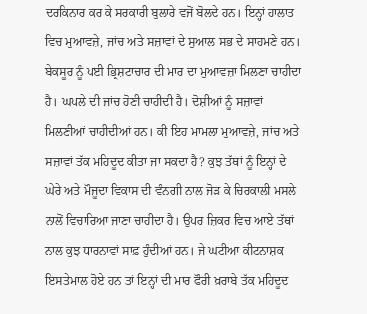ਦਰਕਿਨਾਰ ਕਰ ਕੇ ਸਰਕਾਰੀ ਬੁਲਾਰੇ ਵਜੋਂ ਬੋਲਦੇ ਹਨ। ਇਨ੍ਹਾਂ ਹਾਲਾਤ ਵਿਚ ਮੁਆਵਜ਼ੇ, ਜਾਂਚ ਅਤੇ ਸਜ਼ਾਵਾਂ ਦੇ ਸੁਆਲ ਸਭ ਦੇ ਸਾਹਮਣੇ ਹਨ।
ਬੇਕਸੂਰ ਨੂੰ ਪਈ ਭ੍ਰਿਸ਼ਟਾਚਾਰ ਦੀ ਮਾਰ ਦਾ ਮੁਆਵਜ਼ਾ ਮਿਲਣਾ ਚਾਹੀਦਾ ਹੈ। ਘਪਲੇ ਦੀ ਜਾਂਚ ਹੋਣੀ ਚਾਹੀਦੀ ਹੈ। ਦੋਸ਼ੀਆਂ ਨੂੰ ਸਜ਼ਾਵਾਂ ਮਿਲਣੀਆਂ ਚਾਹੀਦੀਆਂ ਹਨ। ਕੀ ਇਹ ਮਾਮਲਾ ਮੁਆਵਜ਼ੇ, ਜਾਂਚ ਅਤੇ ਸਜ਼ਾਵਾਂ ਤੱਕ ਮਹਿਦੂਦ ਕੀਤਾ ਜਾ ਸਕਦਾ ਹੈ? ਕੁਝ ਤੱਥਾਂ ਨੂੰ ਇਨ੍ਹਾਂ ਦੇ ਘੇਰੇ ਅਤੇ ਮੌਜੂਦਾ ਵਿਕਾਸ ਦੀ ਵੰਨਗੀ ਨਾਲ ਜੋੜ ਕੇ ਚਿਰਕਾਲੀ ਮਸਲੇ ਨਾਲੋਂ ਵਿਚਾਰਿਆ ਜਾਣਾ ਚਾਹੀਦਾ ਹੈ। ਉਪਰ ਜ਼ਿਕਰ ਵਿਚ ਆਏ ਤੱਥਾਂ ਨਾਲ ਕੁਝ ਧਾਰਨਾਵਾਂ ਸਾਫ਼ ਹੁੰਦੀਆਂ ਹਨ। ਜੇ ਘਟੀਆ ਕੀਟਨਾਸ਼ਕ ਇਸਤੇਮਾਲ ਹੋਏ ਹਨ ਤਾਂ ਇਨ੍ਹਾਂ ਦੀ ਮਾਰ ਫੌਰੀ ਖ਼ਰਾਬੇ ਤੱਕ ਮਹਿਦੂਦ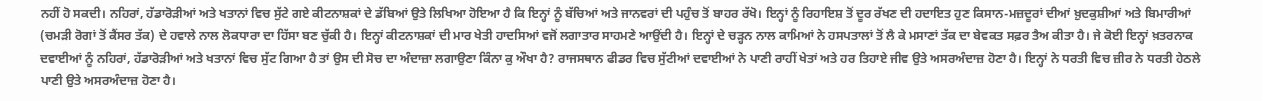ਨਹੀਂ ਹੋ ਸਕਦੀ। ਨਹਿਰਾਂ, ਹੱਡਾਰੋੜੀਆਂ ਅਤੇ ਖਤਾਨਾਂ ਵਿਚ ਸੁੱਟੇ ਗਏ ਕੀਟਨਾਸ਼ਕਾਂ ਦੇ ਡੱਬਿਆਂ ਉਤੇ ਲਿਖਿਆ ਹੋਇਆ ਹੈ ਕਿ ਇਨ੍ਹਾਂ ਨੂੰ ਬੱਚਿਆਂ ਅਤੇ ਜਾਨਵਰਾਂ ਦੀ ਪਹੁੰਚ ਤੋਂ ਬਾਹਰ ਰੱਖੋ। ਇਨ੍ਹਾਂ ਨੂੰ ਰਿਹਾਇਸ਼ ਤੋਂ ਦੂਰ ਰੱਖਣ ਦੀ ਹਦਾਇਤ ਹੁਣ ਕਿਸਾਨ-ਮਜ਼ਦੂਰਾਂ ਦੀਆਂ ਖ਼ੁਦਕੁਸ਼ੀਆਂ ਅਤੇ ਬਿਮਾਰੀਆਂ (ਚਮੜੀ ਰੋਗਾਂ ਤੋਂ ਕੈਂਸਰ ਤੱਕ) ਦੇ ਹਵਾਲੇ ਨਾਲ ਲੋਕਧਾਰਾ ਦਾ ਹਿੱਸਾ ਬਣ ਚੁੱਕੀ ਹੈ। ਇਨ੍ਹਾਂ ਕੀਟਨਾਸ਼ਕਾਂ ਦੀ ਮਾਰ ਖੇਤੀ ਹਾਦਸਿਆਂ ਵਜੋਂ ਲਗਾਤਾਰ ਸਾਹਮਣੇ ਆਉਂਦੀ ਹੈ। ਇਨ੍ਹਾਂ ਦੇ ਚੜ੍ਹਨ ਨਾਲ ਕਾਮਿਆਂ ਨੇ ਹਸਪਤਾਲਾਂ ਤੋਂ ਲੈ ਕੇ ਮਸਾਣਾਂ ਤੱਕ ਦਾ ਬੇਵਕਤ ਸਫ਼ਰ ਤੈਅ ਕੀਤਾ ਹੈ। ਜੇ ਕੋਈ ਇਨ੍ਹਾਂ ਖ਼ਤਰਨਾਕ ਦਵਾਈਆਂ ਨੂੰ ਨਹਿਰਾਂ, ਹੱਡਾਰੋੜੀਆਂ ਅਤੇ ਖਤਾਨਾਂ ਵਿਚ ਸੁੱਟ ਗਿਆ ਹੈ ਤਾਂ ਉਸ ਦੀ ਸੋਚ ਦਾ ਅੰਦਾਜ਼ਾ ਲਗਾਉਣਾ ਕਿੰਨਾ ਕੁ ਔਖਾ ਹੈ? ਰਾਜਸਥਾਨ ਫੀਡਰ ਵਿਚ ਸੁੱਟੀਆਂ ਦਵਾਈਆਂ ਨੇ ਪਾਣੀ ਰਾਹੀਂ ਖੇਤਾਂ ਅਤੇ ਹਰ ਤਿਹਾਏ ਜੀਵ ਉਤੇ ਅਸਰਅੰਦਾਜ਼ ਹੋਣਾ ਹੈ। ਇਨ੍ਹਾਂ ਨੇ ਧਰਤੀ ਵਿਚ ਜ਼ੀਰ ਨੇ ਧਰਤੀ ਹੇਠਲੇ ਪਾਣੀ ਉਤੇ ਅਸਰਅੰਦਾਜ਼ ਹੋਣਾ ਹੈ।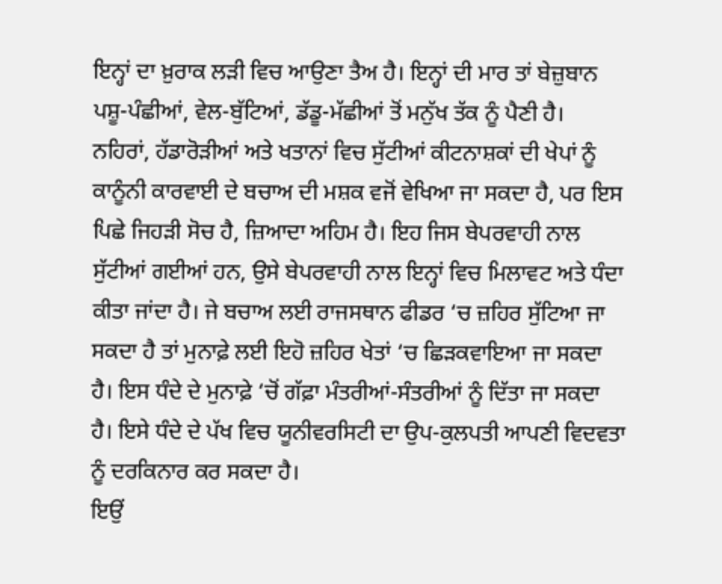ਇਨ੍ਹਾਂ ਦਾ ਖ਼ੁਰਾਕ ਲੜੀ ਵਿਚ ਆਉਣਾ ਤੈਅ ਹੈ। ਇਨ੍ਹਾਂ ਦੀ ਮਾਰ ਤਾਂ ਬੇਜ਼ੁਬਾਨ ਪਸ਼ੂ-ਪੰਛੀਆਂ, ਵੇਲ-ਬੁੱਟਿਆਂ, ਡੱਡੂ-ਮੱਛੀਆਂ ਤੋਂ ਮਨੁੱਖ ਤੱਕ ਨੂੰ ਪੈਣੀ ਹੈ।
ਨਹਿਰਾਂ, ਹੱਡਾਰੋੜੀਆਂ ਅਤੇ ਖਤਾਨਾਂ ਵਿਚ ਸੁੱਟੀਆਂ ਕੀਟਨਾਸ਼ਕਾਂ ਦੀ ਖੇਪਾਂ ਨੂੰ ਕਾਨੂੰਨੀ ਕਾਰਵਾਈ ਦੇ ਬਚਾਅ ਦੀ ਮਸ਼ਕ ਵਜੋਂ ਵੇਖਿਆ ਜਾ ਸਕਦਾ ਹੈ, ਪਰ ਇਸ ਪਿਛੇ ਜਿਹੜੀ ਸੋਚ ਹੈ, ਜ਼ਿਆਦਾ ਅਹਿਮ ਹੈ। ਇਹ ਜਿਸ ਬੇਪਰਵਾਹੀ ਨਾਲ ਸੁੱਟੀਆਂ ਗਈਆਂ ਹਨ, ਉਸੇ ਬੇਪਰਵਾਹੀ ਨਾਲ ਇਨ੍ਹਾਂ ਵਿਚ ਮਿਲਾਵਟ ਅਤੇ ਧੰਦਾ ਕੀਤਾ ਜਾਂਦਾ ਹੈ। ਜੇ ਬਚਾਅ ਲਈ ਰਾਜਸਥਾਨ ਫੀਡਰ ‘ਚ ਜ਼ਹਿਰ ਸੁੱਟਿਆ ਜਾ ਸਕਦਾ ਹੈ ਤਾਂ ਮੁਨਾਫ਼ੇ ਲਈ ਇਹੋ ਜ਼ਹਿਰ ਖੇਤਾਂ ‘ਚ ਛਿੜਕਵਾਇਆ ਜਾ ਸਕਦਾ ਹੈ। ਇਸ ਧੰਦੇ ਦੇ ਮੁਨਾਫ਼ੇ ‘ਚੋਂ ਗੱਫ਼ਾ ਮੰਤਰੀਆਂ-ਸੰਤਰੀਆਂ ਨੂੰ ਦਿੱਤਾ ਜਾ ਸਕਦਾ ਹੈ। ਇਸੇ ਧੰਦੇ ਦੇ ਪੱਖ ਵਿਚ ਯੂਨੀਵਰਸਿਟੀ ਦਾ ਉਪ-ਕੁਲਪਤੀ ਆਪਣੀ ਵਿਦਵਤਾ ਨੂੰ ਦਰਕਿਨਾਰ ਕਰ ਸਕਦਾ ਹੈ।
ਇਉਂ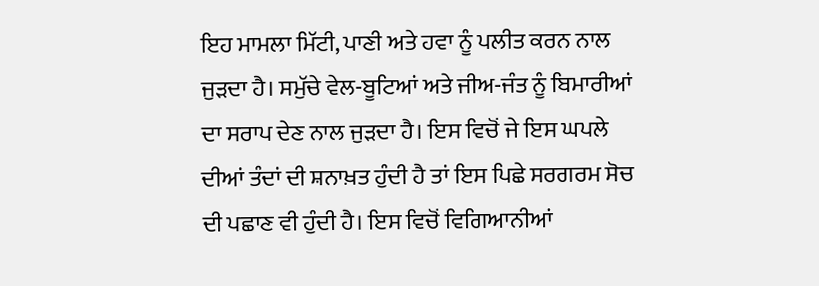ਇਹ ਮਾਮਲਾ ਮਿੱਟੀ, ਪਾਣੀ ਅਤੇ ਹਵਾ ਨੂੰ ਪਲੀਤ ਕਰਨ ਨਾਲ ਜੁੜਦਾ ਹੈ। ਸਮੁੱਚੇ ਵੇਲ-ਬੂਟਿਆਂ ਅਤੇ ਜੀਅ-ਜੰਤ ਨੂੰ ਬਿਮਾਰੀਆਂ ਦਾ ਸਰਾਪ ਦੇਣ ਨਾਲ ਜੁੜਦਾ ਹੈ। ਇਸ ਵਿਚੋਂ ਜੇ ਇਸ ਘਪਲੇ ਦੀਆਂ ਤੰਦਾਂ ਦੀ ਸ਼ਨਾਖ਼ਤ ਹੁੰਦੀ ਹੈ ਤਾਂ ਇਸ ਪਿਛੇ ਸਰਗਰਮ ਸੋਚ ਦੀ ਪਛਾਣ ਵੀ ਹੁੰਦੀ ਹੈ। ਇਸ ਵਿਚੋਂ ਵਿਗਿਆਨੀਆਂ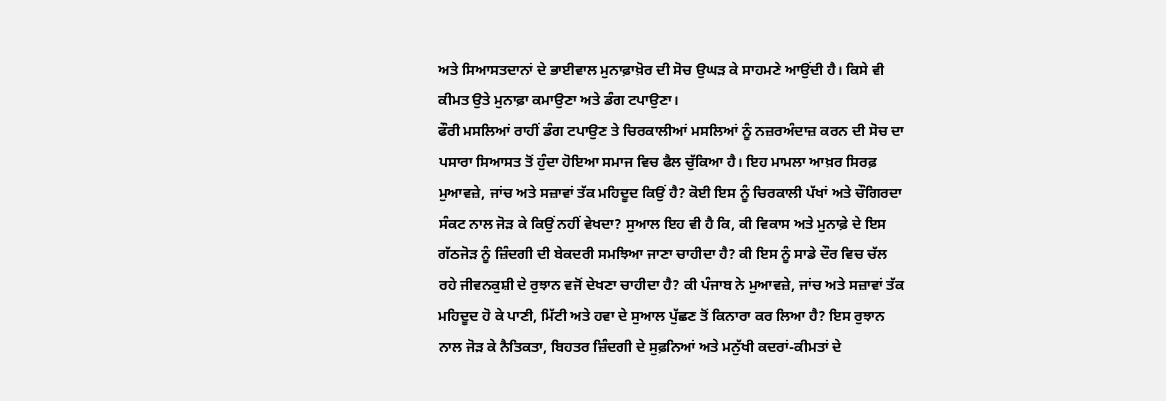ਅਤੇ ਸਿਆਸਤਦਾਨਾਂ ਦੇ ਭਾਈਵਾਲ ਮੁਨਾਫ਼ਾਖ਼ੋਰ ਦੀ ਸੋਚ ਉਘੜ ਕੇ ਸਾਹਮਣੇ ਆਉਂਦੀ ਹੈ। ਕਿਸੇ ਵੀ ਕੀਮਤ ਉਤੇ ਮੁਨਾਫ਼ਾ ਕਮਾਉਣਾ ਅਤੇ ਡੰਗ ਟਪਾਉਣਾ।
ਫੌਰੀ ਮਸਲਿਆਂ ਰਾਹੀਂ ਡੰਗ ਟਪਾਉਣ ਤੇ ਚਿਰਕਾਲੀਆਂ ਮਸਲਿਆਂ ਨੂੰ ਨਜ਼ਰਅੰਦਾਜ਼ ਕਰਨ ਦੀ ਸੋਚ ਦਾ ਪਸਾਰਾ ਸਿਆਸਤ ਤੋਂ ਹੁੰਦਾ ਹੋਇਆ ਸਮਾਜ ਵਿਚ ਫੈਲ ਚੁੱਕਿਆ ਹੈ। ਇਹ ਮਾਮਲਾ ਆਖ਼ਰ ਸਿਰਫ਼ ਮੁਆਵਜ਼ੇ, ਜਾਂਚ ਅਤੇ ਸਜ਼ਾਵਾਂ ਤੱਕ ਮਹਿਦੂਦ ਕਿਉਂ ਹੈ? ਕੋਈ ਇਸ ਨੂੰ ਚਿਰਕਾਲੀ ਪੱਖਾਂ ਅਤੇ ਚੌਗਿਰਦਾ ਸੰਕਟ ਨਾਲ ਜੋੜ ਕੇ ਕਿਉਂ ਨਹੀਂ ਵੇਖਦਾ? ਸੁਆਲ ਇਹ ਵੀ ਹੈ ਕਿ, ਕੀ ਵਿਕਾਸ ਅਤੇ ਮੁਨਾਫ਼ੇ ਦੇ ਇਸ ਗੱਠਜੋੜ ਨੂੰ ਜ਼ਿੰਦਗੀ ਦੀ ਬੇਕਦਰੀ ਸਮਝਿਆ ਜਾਣਾ ਚਾਹੀਦਾ ਹੈ? ਕੀ ਇਸ ਨੂੰ ਸਾਡੇ ਦੌਰ ਵਿਚ ਚੱਲ ਰਹੇ ਜੀਵਨਕੁਸ਼ੀ ਦੇ ਰੁਝਾਨ ਵਜੋਂ ਦੇਖਣਾ ਚਾਹੀਦਾ ਹੈ? ਕੀ ਪੰਜਾਬ ਨੇ ਮੁਆਵਜ਼ੇ, ਜਾਂਚ ਅਤੇ ਸਜ਼ਾਵਾਂ ਤੱਕ ਮਹਿਦੂਦ ਹੋ ਕੇ ਪਾਣੀ, ਮਿੱਟੀ ਅਤੇ ਹਵਾ ਦੇ ਸੁਆਲ ਪੁੱਛਣ ਤੋਂ ਕਿਨਾਰਾ ਕਰ ਲਿਆ ਹੈ? ਇਸ ਰੁਝਾਨ ਨਾਲ ਜੋੜ ਕੇ ਨੈਤਿਕਤਾ, ਬਿਹਤਰ ਜ਼ਿੰਦਗੀ ਦੇ ਸੁਫ਼ਨਿਆਂ ਅਤੇ ਮਨੁੱਖੀ ਕਦਰਾਂ-ਕੀਮਤਾਂ ਦੇ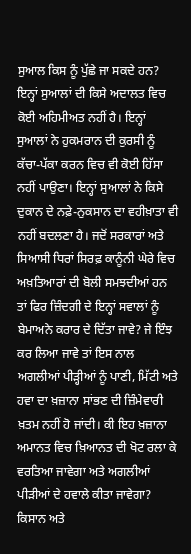ਸੁਆਲ ਕਿਸ ਨੂੰ ਪੁੱਛੇ ਜਾ ਸਕਦੇ ਹਨ?
ਇਨ੍ਹਾਂ ਸੁਆਲਾਂ ਦੀ ਕਿਸੇ ਅਦਾਲਤ ਵਿਚ ਕੋਈ ਅਹਿਮੀਅਤ ਨਹੀਂ ਹੈ। ਇਨ੍ਹਾਂ ਸੁਆਲਾਂ ਨੇ ਹੁਕਮਰਾਨ ਦੀ ਕੁਰਸੀ ਨੂੰ ਕੱਚਾ-ਪੱਕਾ ਕਰਨ ਵਿਚ ਵੀ ਕੋਈ ਹਿੱਸਾ ਨਹੀਂ ਪਾਉਣਾ। ਇਨ੍ਹਾਂ ਸੁਆਲਾਂ ਨੇ ਕਿਸੇ ਦੁਕਾਨ ਦੇ ਨਫ਼ੇ-ਨੁਕਸਾਨ ਦਾ ਵਹੀਖ਼ਾਤਾ ਵੀ ਨਹੀਂ ਬਦਲਣਾ ਹੈ। ਜਦੋਂ ਸਰਕਾਰਾਂ ਅਤੇ ਸਿਆਸੀ ਧਿਰਾਂ ਸਿਰਫ਼ ਕਾਨੂੰਨੀ ਘੇਰੇ ਵਿਚ ਅਖ਼ਤਿਆਰਾਂ ਦੀ ਬੋਲੀ ਸਮਝਦੀਆਂ ਹਨ ਤਾਂ ਫਿਰ ਜ਼ਿੰਦਗੀ ਦੇ ਇਨ੍ਹਾਂ ਸਵਾਲਾਂ ਨੂੰ ਬੇਮਾਅਨੇ ਕਰਾਰ ਦੇ ਦਿੱਤਾ ਜਾਵੇ? ਜੇ ਇੰਝ ਕਰ ਲਿਆ ਜਾਵੇ ਤਾਂ ਇਸ ਨਾਲ ਅਗਲੀਆਂ ਪੀੜ੍ਹੀਆਂ ਨੂੰ ਪਾਣੀ, ਮਿੱਟੀ ਅਤੇ ਹਵਾ ਦਾ ਖ਼ਜ਼ਾਨਾ ਸਾਂਭਣ ਦੀ ਜ਼ਿੰਮੇਵਾਰੀ ਖ਼ਤਮ ਨਹੀਂ ਹੋ ਜਾਂਦੀ। ਕੀ ਇਹ ਖ਼ਜ਼ਾਨਾ ਅਮਾਨਤ ਵਿਚ ਖ਼ਿਆਨਤ ਦੀ ਖੋਟ ਰਲਾ ਕੇ ਵਰਤਿਆ ਜਾਵੇਗਾ ਅਤੇ ਅਗਲੀਆਂ ਪੀੜੀਆਂ ਦੇ ਹਵਾਲੇ ਕੀਤਾ ਜਾਵੇਗਾ?
ਕਿਸਾਨ ਅਤੇ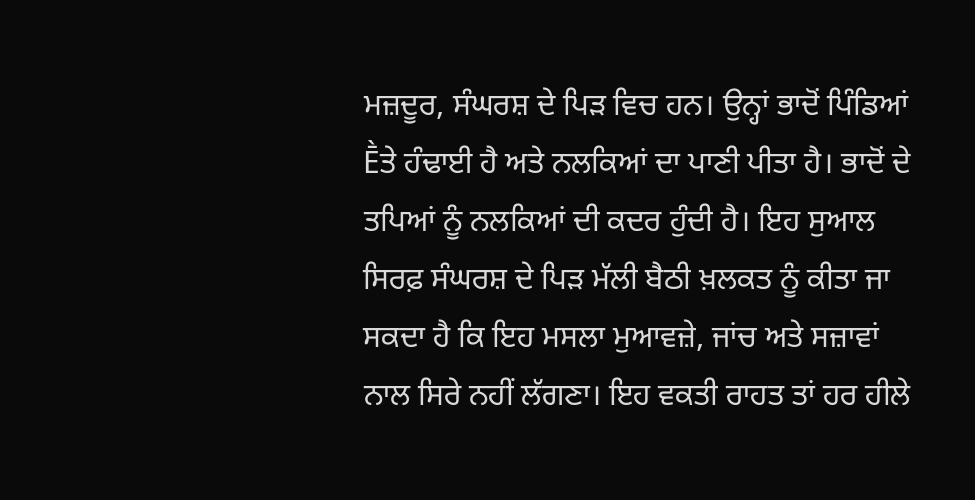ਮਜ਼ਦੂਰ, ਸੰਘਰਸ਼ ਦੇ ਪਿੜ ਵਿਚ ਹਨ। ਉਨ੍ਹਾਂ ਭਾਦੋਂ ਪਿੰਡਿਆਂ Ḕਤੇ ਹੰਢਾਈ ਹੈ ਅਤੇ ਨਲਕਿਆਂ ਦਾ ਪਾਣੀ ਪੀਤਾ ਹੈ। ਭਾਦੋਂ ਦੇ ਤਪਿਆਂ ਨੂੰ ਨਲਕਿਆਂ ਦੀ ਕਦਰ ਹੁੰਦੀ ਹੈ। ਇਹ ਸੁਆਲ ਸਿਰਫ਼ ਸੰਘਰਸ਼ ਦੇ ਪਿੜ ਮੱਲੀ ਬੈਠੀ ਖ਼ਲਕਤ ਨੂੰ ਕੀਤਾ ਜਾ ਸਕਦਾ ਹੈ ਕਿ ਇਹ ਮਸਲਾ ਮੁਆਵਜ਼ੇ, ਜਾਂਚ ਅਤੇ ਸਜ਼ਾਵਾਂ ਨਾਲ ਸਿਰੇ ਨਹੀਂ ਲੱਗਣਾ। ਇਹ ਵਕਤੀ ਰਾਹਤ ਤਾਂ ਹਰ ਹੀਲੇ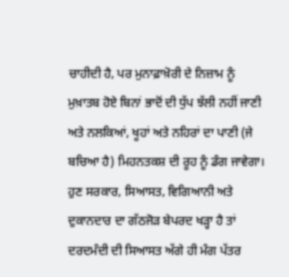ਚਾਹੀਦੀ ਹੈ, ਪਰ ਮੁਨਾਫ਼ਾਖ਼ੋਰੀ ਦੇ ਨਿਜ਼ਾਮ ਨੂੰ ਮੁਖ਼ਾਤਬ ਹੋਏ ਬਿਨਾਂ ਭਾਦੋਂ ਦੀ ਧੁੱਪ ਝੱਲੀ ਨਹੀਂ ਜਾਣੀ ਅਤੇ ਨਲਕਿਆਂ, ਖੂਹਾਂ ਅਤੇ ਨਹਿਰਾਂ ਦਾ ਪਾਣੀ (ਜੇ ਬਚਿਆ ਹੈ) ਮਿਹਨਤਕਸ਼ ਦੀ ਰੂਹ ਨੂੰ ਡੰਗ ਜਾਵੇਗਾ। ਹੁਣ ਸਰਕਾਰ, ਸਿਆਸਤ, ਵਿਗਿਆਨੀ ਅਤੇ ਦੁਕਾਨਦਾਰ ਦਾ ਗੱਠਜੋੜ ਬੇਪਰਦ ਖੜ੍ਹਾ ਹੈ ਤਾਂ ਦਰਦਮੰਦੀ ਦੀ ਸਿਆਸਤ ਅੱਗੇ ਹੀ ਮੰਗ ਪੱਤਰ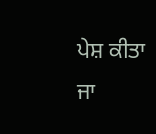ਪੇਸ਼ ਕੀਤਾ ਜਾ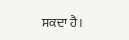ਸਕਦਾ ਹੈ।